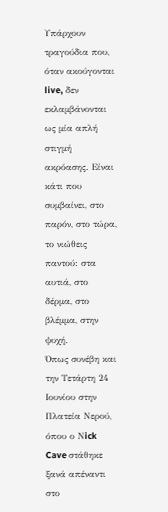Υπάρχουν τραγούδια που, όταν ακούγονται live, δεν εκλαμβάνονται ως μία απλή στιγμή ακρόασης. Είναι κάτι που συμβαίνει, στο παρόν, στο τώρα, το νιώθεις παντού: στα αυτιά, στο δέρμα, στο βλέμμα, στην ψυχή.
Όπως συνέβη και την Τετάρτη 24 Ιουνίου στην Πλατεία Νερού, όπου ο Νick Cave στάθηκε ξανά απέναντι στο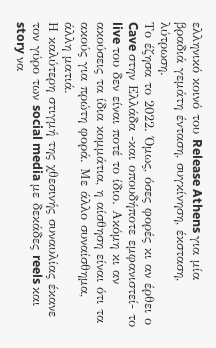ελληνικό κοινό του Release Athens για μία βραδιά γεμάτη ένταση, συγκίνηση, έκσταση, λύτρωση.
Το έζησα το 2022. Όμως, όσες φορές κι αν έρθει ο Cave στην Ελλάδα -και οπουδήποτε εμφανιστεί- το live του δεν είναι ποτέ το ίδιο. Ακόμη κι αν ακούσεις τα ίδια κομμάτια, η αίσθηση είναι ότι τα ακούς για πρώτη φορά. Με άλλο συναίσθημα, άλλη ματιά.
Η καλύτερη στιγμή της χθεσινής συναυλίας έκανε τον γύρο των social media με δεκάδες reels και story να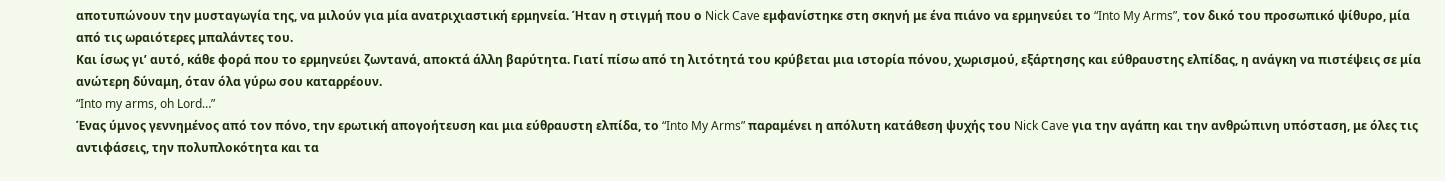αποτυπώνουν την μυσταγωγία της, να μιλούν για μία ανατριχιαστική ερμηνεία. Ήταν η στιγμή που ο Nick Cave εμφανίστηκε στη σκηνή με ένα πιάνο να ερμηνεύει το “Into My Arms”, τον δικό του προσωπικό ψίθυρο, μία από τις ωραιότερες μπαλάντες του.
Και ίσως γι’ αυτό, κάθε φορά που το ερμηνεύει ζωντανά, αποκτά άλλη βαρύτητα. Γιατί πίσω από τη λιτότητά του κρύβεται μια ιστορία πόνου, χωρισμού, εξάρτησης και εύθραυστης ελπίδας, η ανάγκη να πιστέψεις σε μία ανώτερη δύναμη, όταν όλα γύρω σου καταρρέουν.
“Into my arms, oh Lord…”
Ένας ύμνος γεννημένος από τον πόνο, την ερωτική απογοήτευση και μια εύθραυστη ελπίδα, το “Into My Arms” παραμένει η απόλυτη κατάθεση ψυχής του Nick Cave για την αγάπη και την ανθρώπινη υπόσταση, με όλες τις αντιφάσεις, την πολυπλοκότητα και τα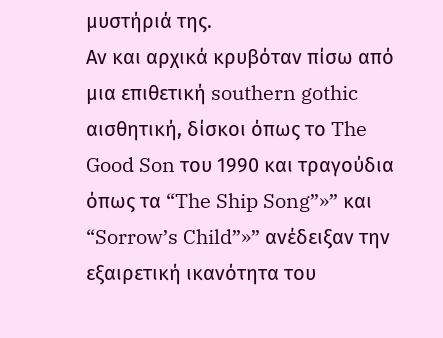μυστήριά της.
Αν και αρχικά κρυβόταν πίσω από μια επιθετική southern gothic αισθητική, δίσκοι όπως το The Good Son του 1990 και τραγούδια όπως τα “The Ship Song”»” και “Sorrow’s Child”»” ανέδειξαν την εξαιρετική ικανότητα του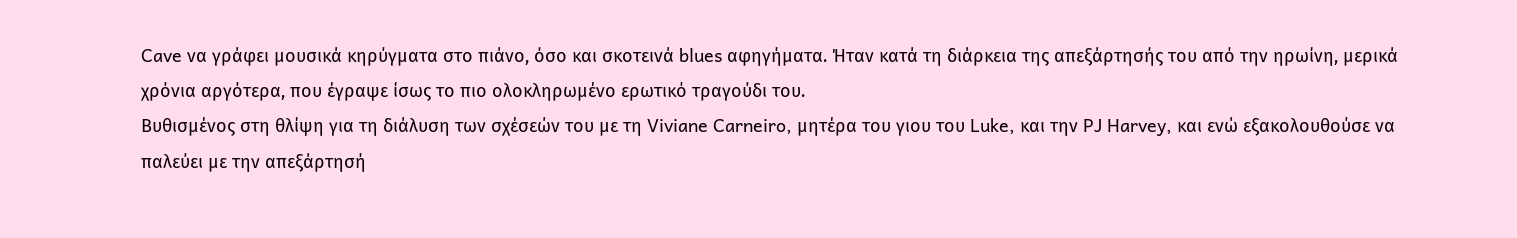Cave να γράφει μουσικά κηρύγματα στο πιάνο, όσο και σκοτεινά blues αφηγήματα. Ήταν κατά τη διάρκεια της απεξάρτησής του από την ηρωίνη, μερικά χρόνια αργότερα, που έγραψε ίσως το πιο ολοκληρωμένο ερωτικό τραγούδι του.
Βυθισμένος στη θλίψη για τη διάλυση των σχέσεών του με τη Viviane Carneiro, μητέρα του γιου του Luke, και την PJ Harvey, και ενώ εξακολουθούσε να παλεύει με την απεξάρτησή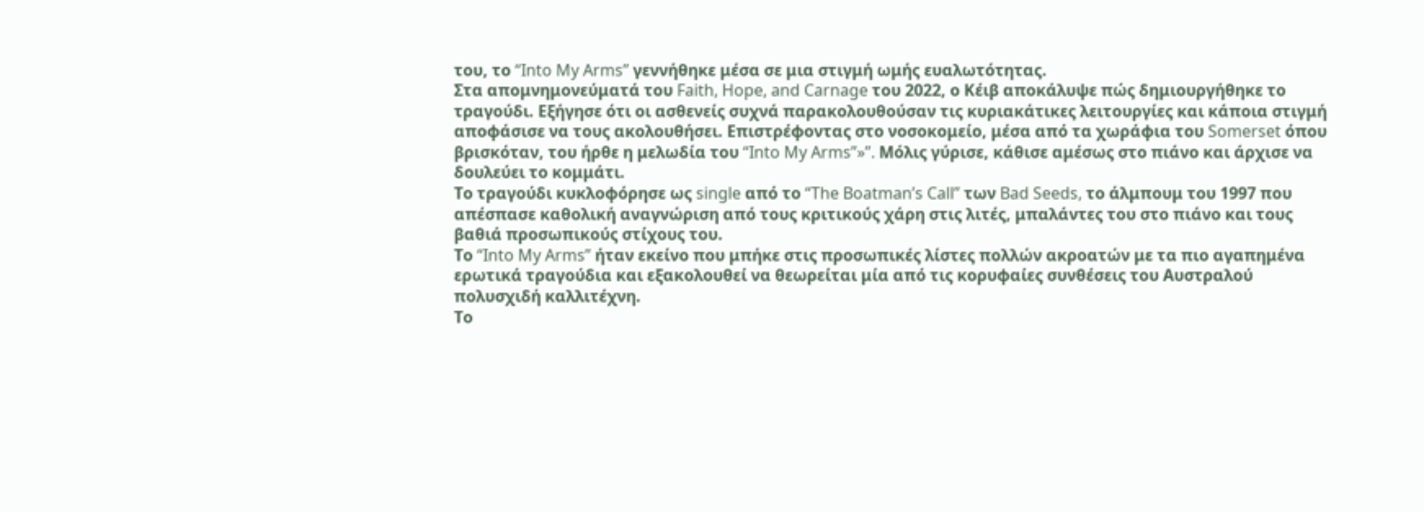του, το “Into My Arms” γεννήθηκε μέσα σε μια στιγμή ωμής ευαλωτότητας.
Στα απομνημονεύματά του Faith, Hope, and Carnage του 2022, ο Κέιβ αποκάλυψε πώς δημιουργήθηκε το τραγούδι. Εξήγησε ότι οι ασθενείς συχνά παρακολουθούσαν τις κυριακάτικες λειτουργίες και κάποια στιγμή αποφάσισε να τους ακολουθήσει. Επιστρέφοντας στο νοσοκομείο, μέσα από τα χωράφια του Somerset όπου βρισκόταν, του ήρθε η μελωδία του “Into My Arms”»”. Μόλις γύρισε, κάθισε αμέσως στο πιάνο και άρχισε να δουλεύει το κομμάτι.
Το τραγούδι κυκλοφόρησε ως single από το “The Boatman’s Call” των Bad Seeds, το άλμπουμ του 1997 που απέσπασε καθολική αναγνώριση από τους κριτικούς χάρη στις λιτές, μπαλάντες του στο πιάνο και τους βαθιά προσωπικούς στίχους του.
Το “Into My Arms” ήταν εκείνο που μπήκε στις προσωπικές λίστες πολλών ακροατών με τα πιο αγαπημένα ερωτικά τραγούδια και εξακολουθεί να θεωρείται μία από τις κορυφαίες συνθέσεις του Αυστραλού πολυσχιδή καλλιτέχνη.
Το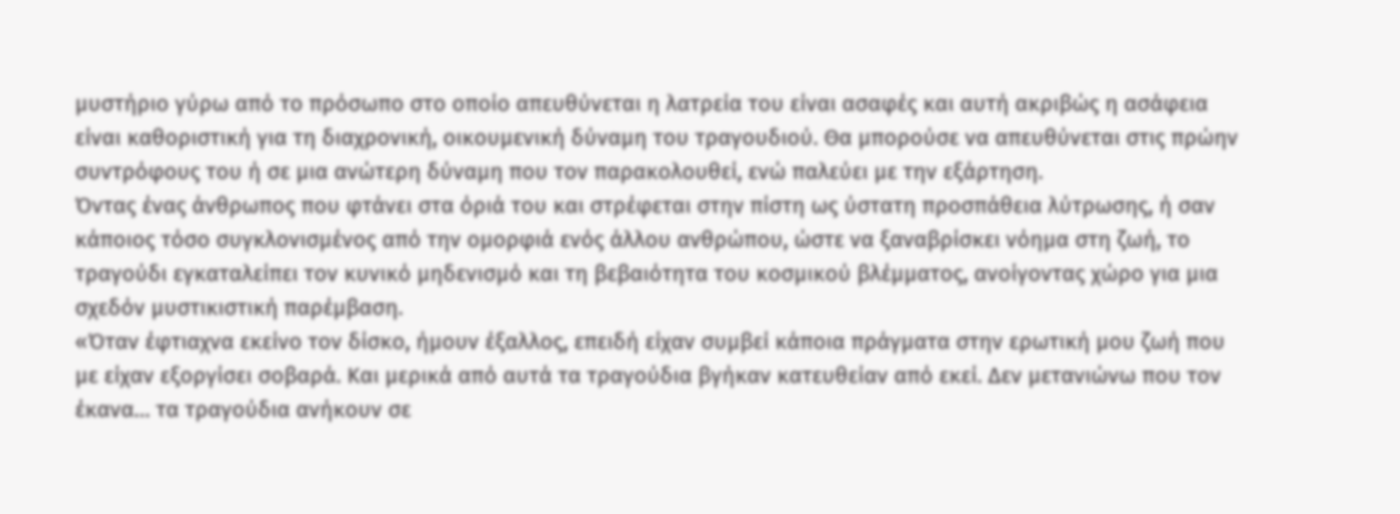μυστήριο γύρω από το πρόσωπο στο οποίο απευθύνεται η λατρεία του είναι ασαφές και αυτή ακριβώς η ασάφεια είναι καθοριστική για τη διαχρονική, οικουμενική δύναμη του τραγουδιού. Θα μπορούσε να απευθύνεται στις πρώην συντρόφους του ή σε μια ανώτερη δύναμη που τον παρακολουθεί, ενώ παλεύει με την εξάρτηση.
Όντας ένας άνθρωπος που φτάνει στα όριά του και στρέφεται στην πίστη ως ύστατη προσπάθεια λύτρωσης, ή σαν κάποιος τόσο συγκλονισμένος από την ομορφιά ενός άλλου ανθρώπου, ώστε να ξαναβρίσκει νόημα στη ζωή, το τραγούδι εγκαταλείπει τον κυνικό μηδενισμό και τη βεβαιότητα του κοσμικού βλέμματος, ανοίγοντας χώρο για μια σχεδόν μυστικιστική παρέμβαση.
«Όταν έφτιαχνα εκείνο τον δίσκο, ήμουν έξαλλος, επειδή είχαν συμβεί κάποια πράγματα στην ερωτική μου ζωή που με είχαν εξοργίσει σοβαρά. Και μερικά από αυτά τα τραγούδια βγήκαν κατευθείαν από εκεί. Δεν μετανιώνω που τον έκανα… τα τραγούδια ανήκουν σε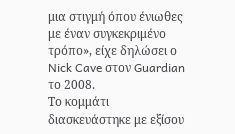μια στιγμή όπου ένιωθες με έναν συγκεκριμένο τρόπο», είχε δηλώσει ο Nick Cave στον Guardian το 2008.
Το κομμάτι διασκευάστηκε με εξίσου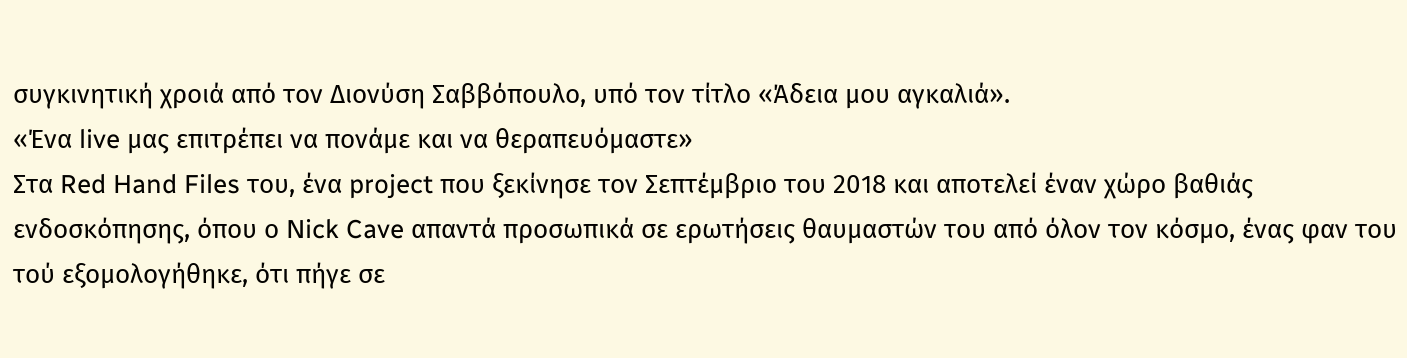συγκινητική χροιά από τον Διονύση Σαββόπουλο, υπό τον τίτλο «Άδεια μου αγκαλιά».
«Ένα live μας επιτρέπει να πονάμε και να θεραπευόμαστε»
Στα Red Hand Files του, ένα project που ξεκίνησε τον Σεπτέμβριο του 2018 και αποτελεί έναν χώρο βαθιάς ενδοσκόπησης, όπου ο Nick Cave απαντά προσωπικά σε ερωτήσεις θαυμαστών του από όλον τον κόσμο, ένας φαν του τού εξομολογήθηκε, ότι πήγε σε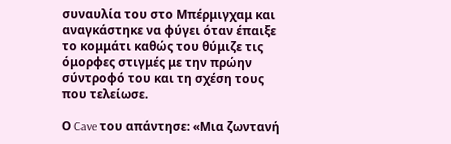συναυλία του στο Μπέρμιγχαμ και αναγκάστηκε να φύγει όταν έπαιξε το κομμάτι καθώς του θύμιζε τις όμορφες στιγμές με την πρώην σύντροφό του και τη σχέση τους που τελείωσε.

Ο Cave του απάντησε: «Μια ζωντανή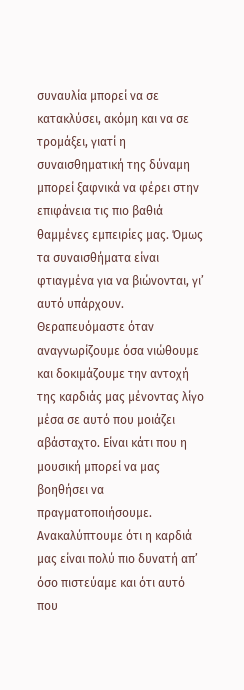συναυλία μπορεί να σε κατακλύσει, ακόμη και να σε τρομάξει, γιατί η συναισθηματική της δύναμη μπορεί ξαφνικά να φέρει στην επιφάνεια τις πιο βαθιά θαμμένες εμπειρίες μας. Όμως τα συναισθήματα είναι φτιαγμένα για να βιώνονται, γι’ αυτό υπάρχουν. Θεραπευόμαστε όταν αναγνωρίζουμε όσα νιώθουμε και δοκιμάζουμε την αντοχή της καρδιάς μας μένοντας λίγο μέσα σε αυτό που μοιάζει αβάσταχτο. Είναι κάτι που η μουσική μπορεί να μας βοηθήσει να πραγματοποιήσουμε. Ανακαλύπτουμε ότι η καρδιά μας είναι πολύ πιο δυνατή απ’ όσο πιστεύαμε και ότι αυτό που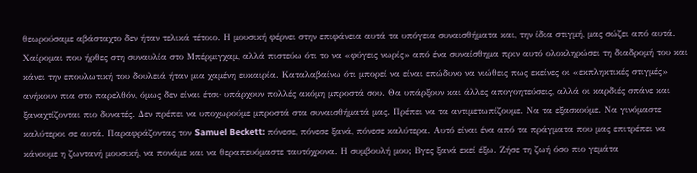θεωρούσαμε αβάσταχτο δεν ήταν τελικά τέτοιο. Η μουσική φέρνει στην επιφάνεια αυτά τα υπόγεια συναισθήματα και, την ίδια στιγμή, μας σώζει από αυτά.
Χαίρομαι που ήρθες στη συναυλία στο Μπέρμιγχαμ, αλλά πιστεύω ότι το να «φύγεις νωρίς» από ένα συναίσθημα πριν αυτό ολοκληρώσει τη διαδρομή του και κάνει την επουλωτική του δουλειά ήταν μια χαμένη ευκαιρία. Καταλαβαίνω ότι μπορεί να είναι επώδυνο να νιώθεις πως εκείνες οι «εκπληκτικές στιγμές» ανήκουν πια στο παρελθόν, όμως δεν είναι έτσι· υπάρχουν πολλές ακόμη μπροστά σου. Θα υπάρξουν και άλλες απογοητεύσεις, αλλά οι καρδιές σπάνε και ξαναχτίζονται πιο δυνατές. Δεν πρέπει να υποχωρούμε μπροστά στα συναισθήματά μας. Πρέπει να τα αντιμετωπίζουμε. Να τα εξασκούμε. Να γινόμαστε καλύτεροι σε αυτά. Παραφράζοντας τον Samuel Beckett: πόνεσε, πόνεσε ξανά, πόνεσε καλύτερα. Αυτό είναι ένα από τα πράγματα που μας επιτρέπει να κάνουμε η ζωντανή μουσική, να πονάμε και να θεραπευόμαστε ταυτόχρονα. Η συμβουλή μου; Βγες ξανά εκεί έξω. Ζήσε τη ζωή όσο πιο γεμάτα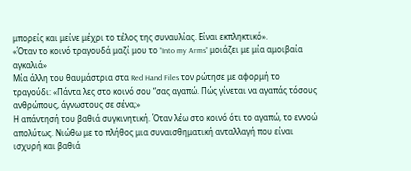μπορείς και μείνε μέχρι το τέλος της συναυλίας. Είναι εκπληκτικό».
«Όταν το κοινό τραγουδά μαζί μου το “Into my Arms” μοιάζει με μία αμοιβαία αγκαλιά»
Μία άλλη του θαυμάστρια στα Red Hand Files τον ρώτησε με αφορμή το τραγούδι: «Πάντα λες στο κοινό σου “σας αγαπώ. Πώς γίνεται να αγαπάς τόσους ανθρώπους, άγνωστους σε σένα;»
Η απάντησή του βαθιά συγκινητική. Όταν λέω στο κοινό ότι το αγαπώ, το εννοώ απολύτως. Νιώθω με το πλήθος μια συναισθηματική ανταλλαγή που είναι ισχυρή και βαθιά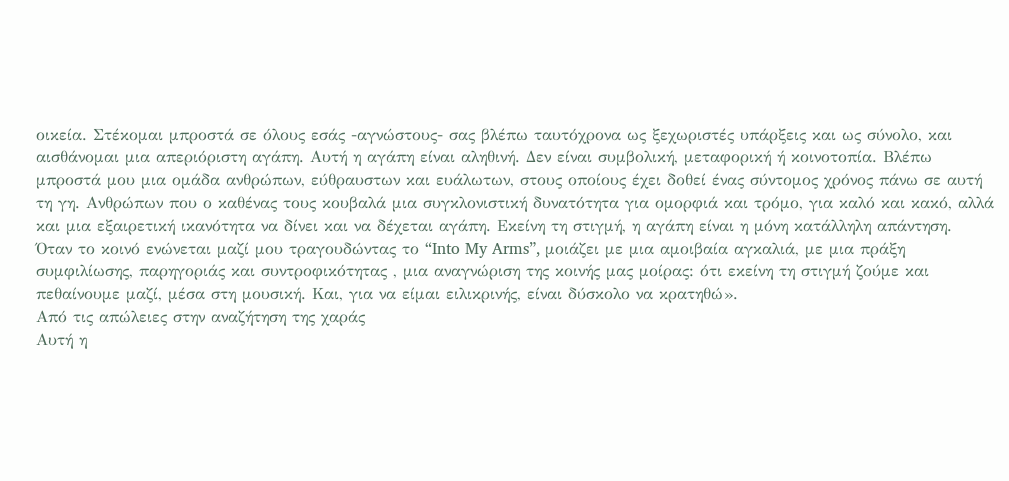οικεία. Στέκομαι μπροστά σε όλους εσάς -αγνώστους- σας βλέπω ταυτόχρονα ως ξεχωριστές υπάρξεις και ως σύνολο, και αισθάνομαι μια απεριόριστη αγάπη. Αυτή η αγάπη είναι αληθινή. Δεν είναι συμβολική, μεταφορική ή κοινοτοπία. Βλέπω μπροστά μου μια ομάδα ανθρώπων, εύθραυστων και ευάλωτων, στους οποίους έχει δοθεί ένας σύντομος χρόνος πάνω σε αυτή τη γη. Ανθρώπων που ο καθένας τους κουβαλά μια συγκλονιστική δυνατότητα για ομορφιά και τρόμο, για καλό και κακό, αλλά και μια εξαιρετική ικανότητα να δίνει και να δέχεται αγάπη. Εκείνη τη στιγμή, η αγάπη είναι η μόνη κατάλληλη απάντηση.
Όταν το κοινό ενώνεται μαζί μου τραγουδώντας το “Into My Arms”, μοιάζει με μια αμοιβαία αγκαλιά, με μια πράξη συμφιλίωσης, παρηγοριάς και συντροφικότητας , μια αναγνώριση της κοινής μας μοίρας: ότι εκείνη τη στιγμή ζούμε και πεθαίνουμε μαζί, μέσα στη μουσική. Και, για να είμαι ειλικρινής, είναι δύσκολο να κρατηθώ».
Από τις απώλειες στην αναζήτηση της χαράς
Αυτή η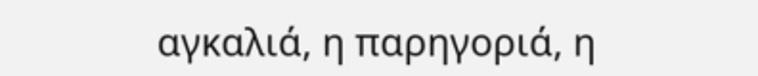αγκαλιά, η παρηγοριά, η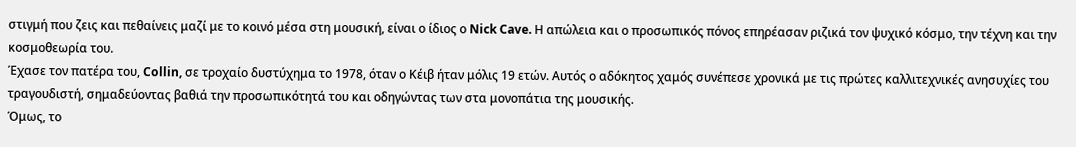στιγμή που ζεις και πεθαίνεις μαζί με το κοινό μέσα στη μουσική, είναι ο ίδιος ο Nick Cave. Η απώλεια και ο προσωπικός πόνος επηρέασαν ριζικά τον ψυχικό κόσμο, την τέχνη και την κοσμοθεωρία του.
Έχασε τον πατέρα του, Collin, σε τροχαίο δυστύχημα το 1978, όταν ο Κέιβ ήταν μόλις 19 ετών. Αυτός ο αδόκητος χαμός συνέπεσε χρονικά με τις πρώτες καλλιτεχνικές ανησυχίες του τραγουδιστή, σημαδεύοντας βαθιά την προσωπικότητά του και οδηγώντας των στα μονοπάτια της μουσικής.
Όμως, το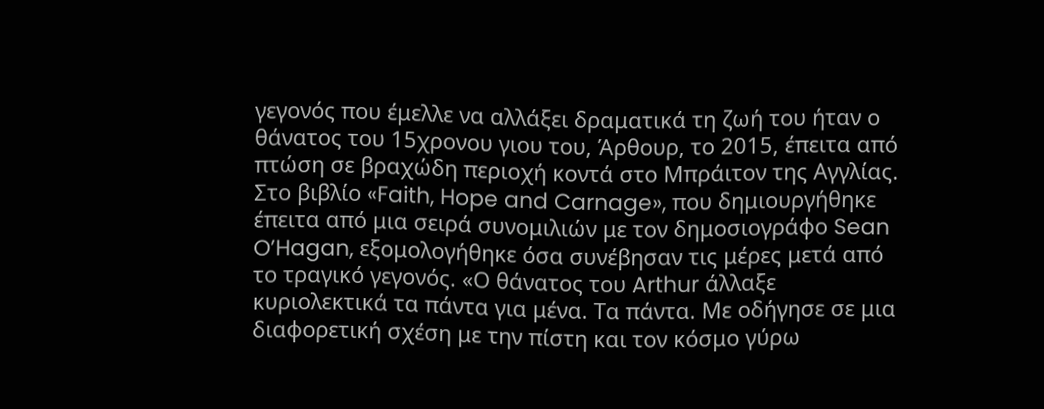γεγονός που έμελλε να αλλάξει δραματικά τη ζωή του ήταν ο θάνατος του 15χρονου γιου του, Άρθουρ, το 2015, έπειτα από πτώση σε βραχώδη περιοχή κοντά στο Μπράιτον της Αγγλίας.
Στο βιβλίο «Faith, Hope and Carnage», που δημιουργήθηκε έπειτα από μια σειρά συνομιλιών με τον δημοσιογράφο Sean O’Hagan, εξομολογήθηκε όσα συνέβησαν τις μέρες μετά από το τραγικό γεγονός. «Ο θάνατος του Arthur άλλαξε κυριολεκτικά τα πάντα για μένα. Τα πάντα. Με οδήγησε σε μια διαφορετική σχέση με την πίστη και τον κόσμο γύρω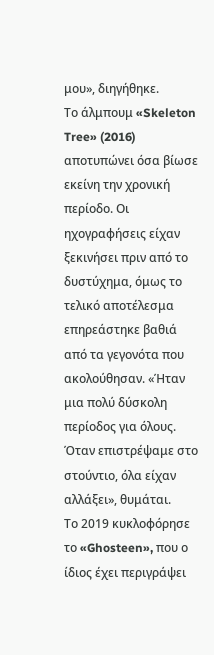μου», διηγήθηκε.
Το άλμπουμ «Skeleton Tree» (2016) αποτυπώνει όσα βίωσε εκείνη την χρονική περίοδο. Οι ηχογραφήσεις είχαν ξεκινήσει πριν από το δυστύχημα, όμως το τελικό αποτέλεσμα επηρεάστηκε βαθιά από τα γεγονότα που ακολούθησαν. «Ήταν μια πολύ δύσκολη περίοδος για όλους. Όταν επιστρέψαμε στο στούντιο, όλα είχαν αλλάξει», θυμάται.
Το 2019 κυκλοφόρησε το «Ghosteen», που ο ίδιος έχει περιγράψει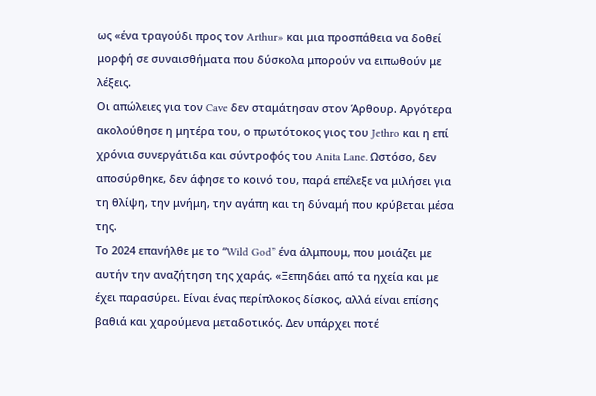ως «ένα τραγούδι προς τον Arthur» και μια προσπάθεια να δοθεί μορφή σε συναισθήματα που δύσκολα μπορούν να ειπωθούν με λέξεις.
Οι απώλειες για τον Cave δεν σταμάτησαν στον Άρθουρ. Αργότερα ακολούθησε η μητέρα του, ο πρωτότοκος γιος του Jethro και η επί χρόνια συνεργάτιδα και σύντροφός του Anita Lane. Ωστόσο, δεν αποσύρθηκε, δεν άφησε το κοινό του, παρά επέλεξε να μιλήσει για τη θλίψη, την μνήμη, την αγάπη και τη δύναμή που κρύβεται μέσα της.
Το 2024 επανήλθε με τo “Wild God” ένα άλμπουμ, που μοιάζει με αυτήν την αναζήτηση της χαράς. «Ξεπηδάει από τα ηχεία και με έχει παρασύρει. Είναι ένας περίπλοκος δίσκος, αλλά είναι επίσης βαθιά και χαρούμενα μεταδοτικός. Δεν υπάρχει ποτέ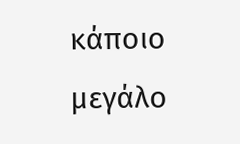κάποιο μεγάλο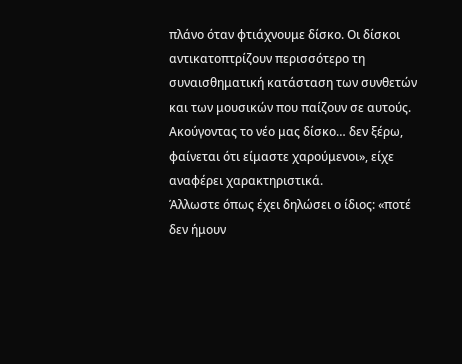πλάνο όταν φτιάχνουμε δίσκο. Οι δίσκοι αντικατοπτρίζουν περισσότερο τη συναισθηματική κατάσταση των συνθετών και των μουσικών που παίζουν σε αυτούς. Ακούγοντας το νέο μας δίσκο… δεν ξέρω, φαίνεται ότι είμαστε χαρούμενοι», είχε αναφέρει χαρακτηριστικά.
Άλλωστε όπως έχει δηλώσει ο ίδιος: «ποτέ δεν ήμουν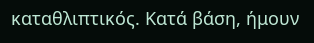καταθλιπτικός. Κατά βάση, ήμουν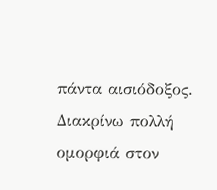πάντα αισιόδοξος. Διακρίνω πολλή ομορφιά στον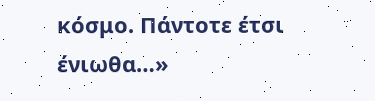κόσμο. Πάντοτε έτσι ένιωθα…»